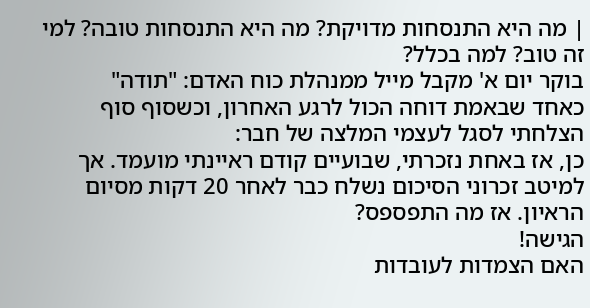| מה היא התנסחות מדויקת? מה היא התנסחות טובה? למי זה טוב? למה בכלל?
בוקר יום א' מקבל מייל ממנהלת כוח האדם: "תודה"
כאחד שבאמת דוחה הכול לרגע האחרון, וכשסוף סוף הצלחתי לסגל לעצמי המלצה של חבר:
כן, אז באחת נזכרתי, שבועיים קודם ראיינתי מועמד. אך למיטב זכרוני הסיכום נשלח כבר לאחר 20 דקות מסיום הראיון. אז מה התפספס?
הגישה!
האם הצמדות לעובדות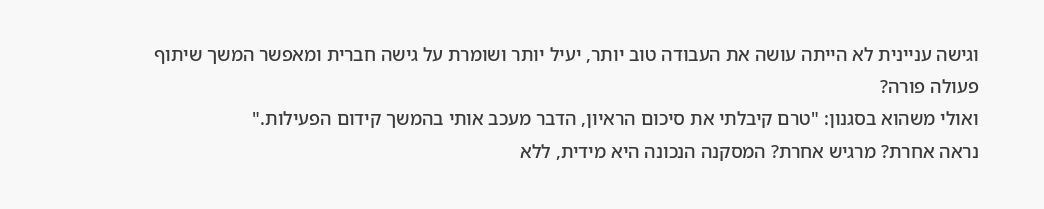וגישה עניינית לא הייתה עושה את העבודה טוב יותר, יעיל יותר ושומרת על גישה חברית ומאפשר המשך שיתוף פעולה פורה?
ואולי משהוא בסגנון: "טרם קיבלתי את סיכום הראיון, הדבר מעכב אותי בהמשך קידום הפעילות."
נראה אחרת? מרגיש אחרת? המסקנה הנכונה היא מידית, ללא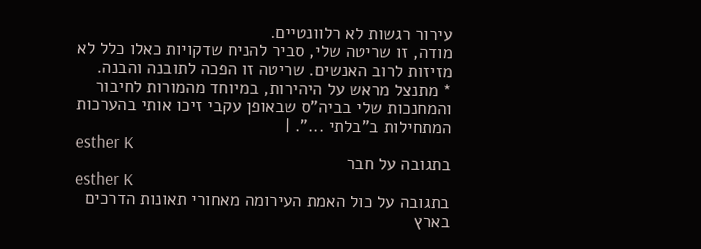עירור רגשות לא רלוונטיים.
מודה, זו שריטה שלי, סביר להניח שדקויות כאלו כלל לא מזיזות לרוב האנשים. שריטה זו הפכה לתובנה והבנה.
* מתנצל מראש על היהירות, במיוחד מהמורות לחיבור והמחנכות שלי בביה"ס שבאופן עקבי זיכו אותי בהערכות המתחילות ב"בלתי ...". |
esther K
בתגובה על חבר
esther K
בתגובה על כול האמת העירומה מאחורי תאונות הדרכים בארץ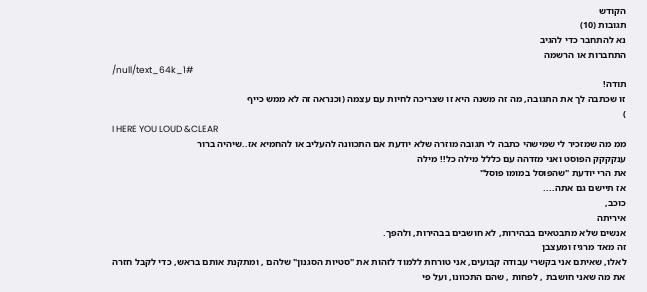הקודש
תגובות (10)
נא להתחבר כדי להגיב
התחברות או הרשמה
/null/text_64k_1#
תודה!
זו שכתבה לך את התגובה, מה זה משנה היא זו שצריכה לחיות עם עצמה (וכנראה זה לא ממש כייף
)
I HERE YOU LOUD &CLEAR
ממ מה שמזכיר לי שמישהי כתבה לי תגובה מוזרה שלא יודעת אם התכוונה להעליב או להחמיא אז..שיהיה ברור
ענקקקק הפוסט ואני מזדהה עם כללל מילה כל!! מילה
את הרי יודעת "שהפוסל במומו פוסל"
אז תיישם גם אתה....
כוכב,
איריתה
אנשים שלא מתבטאים בבהירות, לא חושבים בבהירות, ולהפך.
זה מאד מרגיז ומעצבן
לאלו, שאיתם אני בקשרי עבודה קבועים, אני טורחת ללמוד לזהות את "סטיות הסגנון" שלהם , ומתקנת אותם בראש, כדי לקבל חזרה את מה שאני חושבת , לפחות , שהם התכוונו, ועל פי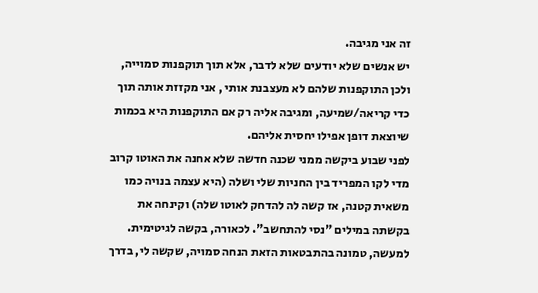זה אני מגיבה.
יש אנשים שלא יודעים שלא לדבר, אלא תוך תוקפנות סמוייה, ולכן התוקפנות שלהם לא מעצבנת אותי , אני מקזזת אותה תוך כדי קריאה/שמיעה, ומגיבה אליה רק אם התוקפנות היא בכמות שיוצאת דופן אפילו יחסית אליהם.
לפני שבוע ביקשה ממני שכנה חדשה שלא אחנה את האוטו קרוב מדי לקו המפריד בין החניות שלי ושלה (היא עצמה בנויה כמו משאית קטנה, אז קשה לה להדחק לאוטו שלה) וקינחה את בקשתה במילים "נסי להתחשב". לכאורה, בקשה לגיטימית. למעשה, טמונה בהתבטאות הזאת הנחה סמויה, שקשה לי, בדרך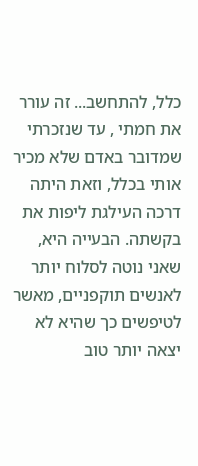כלל, להתחשב... זה עורר את חמתי , עד שנזכרתי שמדובר באדם שלא מכיר אותי בכלל, וזאת היתה דרכה העילגת ליפות את בקשתה. הבעייה היא, שאני נוטה לסלוח יותר לאנשים תוקפניים, מאשר לטיפשים כך שהיא לא יצאה יותר טוב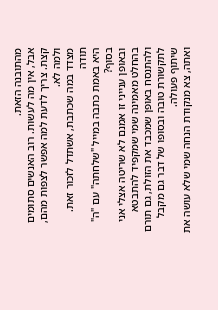מהתובנה הזאת.
אבל, אין מה לעשות. רוב האנשים סתומים קצת. צריך לדעת למה אפשר לצפות מהם, ולמה לא.
מצדד במה שכתבת, אשתדל לזכור זאת.
תודה
היא באמת כתבה במייל "שלחתה" עם "ה" בסוף?
ובאופן ענייני זו אמנם לא שריטה אצלי אני בהחלט מאמינה שמי שמקפיד להתבטא ולהתנסח באופן שמכבד את הזולת, גם תורם לתקשורת טובה ובסופו של דבר גם מקבל שיתוף פעולה.
ואתה, צא מנקודת הנחה שמי שלא עושה את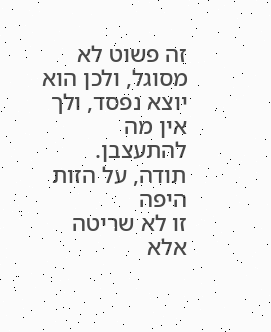זה פשוט לא מסוגל, ולכן הוא יוצא נפסד, ולך אין מה להתעצבן.
תודה, על הזות היפה
זו לא שריטה אלא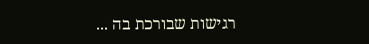רגישות שבורכת בה ...